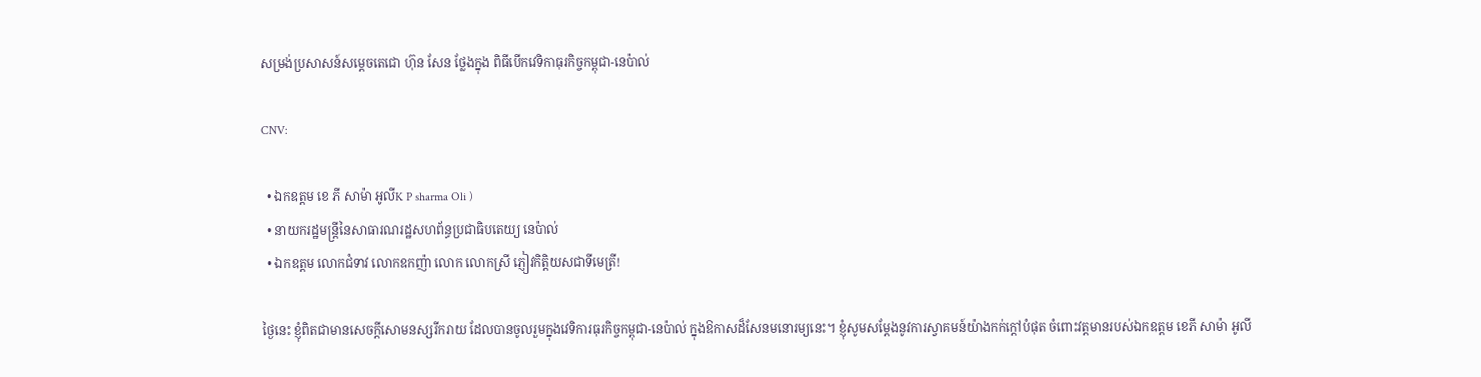សម្រង់ប្រសាសន៍សម្ដេចតេជោ ហ៊ុន សែន ថ្លែងក្នុង ពិធីបើកវេទិកាធុរកិច្ចកម្ពុជា-នេប៉ាល់

CNV:

  • ឯកឧត្តម ខេ ភី សាម៉ា អូលីK P sharma Oli )
  • នាយករដ្ឋមន្ត្រីនៃសាធារណរដ្ឋសហព័ន្ធប្រជាធិបតេយ្យ នេប៉ាល់
  • ឯកឧត្តម លោកជំទាវ លោកឧកញ៉ា លោក លោកស្រី ភ្ញៀវកិត្តិយសជាទីមេត្រី!

ថ្ងៃនេះ ខ្ញុំពិតជាមានសេចក្ដីសោមនស្សរីករាយ ដែលបានចូលរួមក្នុងវេទិការធុរកិច្ចកម្ពុជា-នេប៉ាល់ ក្នុងឱកាសដ៏សែនមនោរម្យនេះ។ ខ្ញុំសូមសម្ដែងនូវការស្វាគមន៍យ៉ាងកក់ក្ដៅបំផុត ចំពោះវត្តមានរបស់ឯកឧត្តម ខេភី សាម៉ា អូលី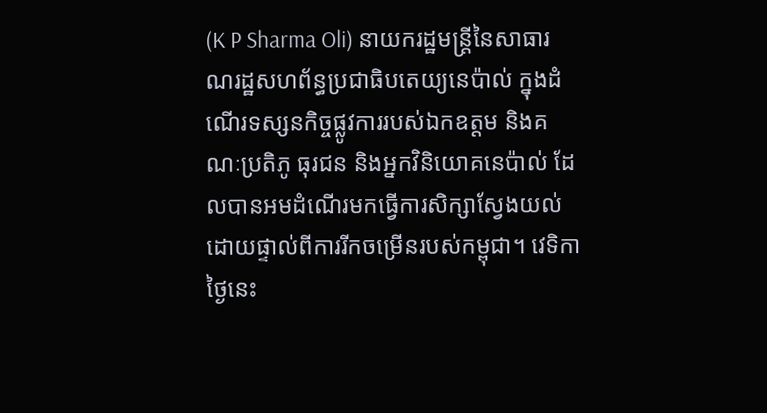(K P Sharma Oli) នាយករដ្ឋមន្ត្រីនៃសាធារណរដ្ឋសហព័ន្ធប្រជាធិបតេយ្យនេប៉ាល់ ក្នុងដំណើរទស្សនកិច្ចផ្លូវការរបស់ឯកឧត្តម និងគណៈប្រតិភូ ធុរជន និងអ្នកវិនិយោគនេប៉ាល់ ដែលបានអមដំណើរមកធ្វើការសិក្សាស្វែងយល់ដោយផ្ទាល់ពីការរីកចម្រើនរបស់កម្ពុជា។ វេទិកាថ្ងៃនេះ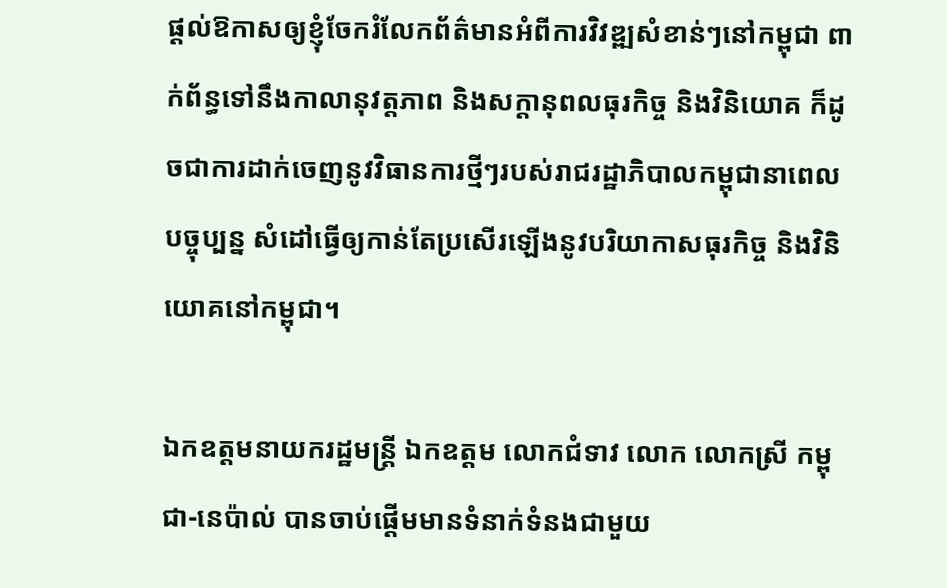ផ្ដល់ឱកាសឲ្យខ្ញុំចែករំលែកព័ត៌មានអំពីការវិវឌ្ឍសំខាន់ៗនៅកម្ពុជា ពាក់ព័ន្ធទៅនឹងកាលានុវត្តភាព និងសក្ដានុពលធុរកិច្ច និងវិនិយោគ ក៏ដូចជាការដាក់ចេញនូវវិធានការថ្មីៗរបស់រាជរដ្ឋាភិបាលកម្ពុជានាពេលបច្ចុប្បន្ន សំដៅធ្វើឲ្យកាន់តែប្រសើរឡើងនូវបរិយាកាសធុរកិច្ច និងវិនិយោគនៅកម្ពុជា។

ឯកឧត្តមនាយករដ្ឋមន្រ្តី ឯកឧត្តម លោកជំទាវ លោក លោកស្រី កម្ពុជា-នេប៉ាល់ បានចាប់ផ្ដើមមានទំនាក់ទំនងជាមួយ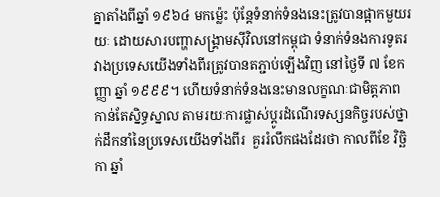គ្នាតាំងពីឆ្នាំ ១៩៦៤ មកម្ល៉េះ ប៉ុន្តែទំនាក់ទំនងនេះត្រូវបានផ្អាកមួយរយៈ ដោយសារបញ្ហាសង្គ្រាមស៊ីវិលនៅកម្ពុជា ទំនាក់ទំនងការទូតរវាងប្រទេសយើងទាំងពីរត្រូវបានតភ្ជាប់ឡើងវិញ នៅថ្ងៃទី ៧ ខែកញ្ញា ឆ្នាំ ១៩៩៩។ ហើយទំនាក់ទំនងនេះមានលក្ខណៈជាមិត្តភាព កាន់តែស្និទ្ធស្នាល តាមរយៈការផ្លាស់ប្ដូរដំណើរទស្សនកិច្ចរបស់ថ្នាក់ដឹកនាំនៃប្រទេសយើងទាំងពីរ  គួររំលឹកផងដែរថា កាលពីខែ វិច្ឆិកា ឆ្នាំ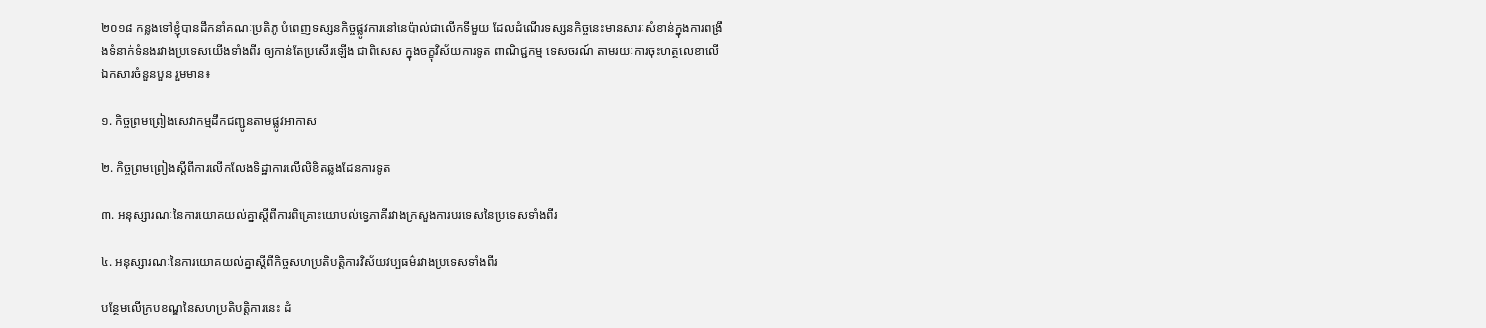២០១៨ កន្លងទៅខ្ញុំបានដឹកនាំគណៈប្រតិភូ បំពេញទស្សនកិច្ចផ្លូវការនៅនេប៉ាល់ជាលើកទីមួយ ដែលដំណើរទស្សនកិច្ចនេះមានសារៈសំខាន់ក្នុងការពង្រឹងទំនាក់ទំនងរវាងប្រទេសយើងទាំងពីរ ឲ្យកាន់តែប្រសើរឡើង ជាពិសេស ក្នុងចក្ខុវិស័យការទូត ពាណិជ្ជកម្ម ទេសចរណ៍ តាមរយៈការចុះហត្ថលេខាលើឯកសារចំនួនបួន រួមមាន៖

១. កិច្ចព្រមព្រៀងសេវាកម្មដឹកជញ្ជូនតាមផ្លូវអាកាស

២. កិច្ចព្រមព្រៀងស្ដីពីការលើកលែងទិដ្ឋាការលើលិខិតឆ្លងដែនការទូត

៣. អនុស្សារណៈនៃការយោគយល់គ្នាស្ដីពីការពិគ្រោះយោបល់ទ្វេភាគីរវាងក្រសួងការបរទេសនៃប្រទេសទាំងពីរ

៤. អនុស្សារណៈនៃការយោគយល់គ្នាស្ដីពីកិច្ចសហប្រតិបត្តិការវិស័យវប្បធម៌រវាងប្រទេសទាំងពីរ

បន្ថែមលើក្របខណ្ឌនៃសហប្រតិបត្តិការនេះ ដំ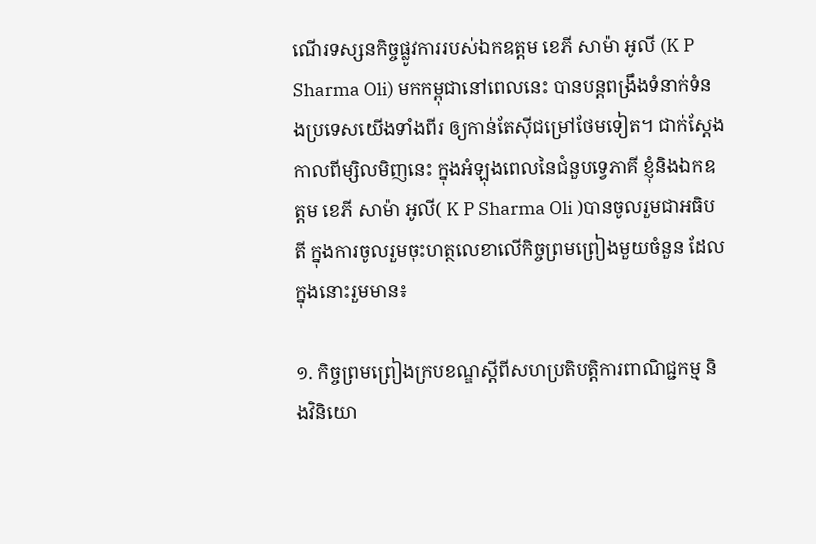ណើរទស្សនកិច្ចផ្លូវការរបស់ឯកឧត្តម ខេភី សាម៉ា អូលី (K P Sharma Oli) មកកម្ពុជានៅពេលនេះ បានបន្តពង្រឹងទំនាក់ទំនងប្រទេសយើងទាំងពីរ ឲ្យកាន់តែស៊ីជម្រៅថែមទៀត។ ជាក់ស្ដែង កាលពីម្សិលមិញនេះ ក្នុងអំឡុងពេលនៃជំនួបទ្វេភាគី ខ្ញុំនិងឯកឧត្តម ខេភី សាម៉ា អូលី( K P Sharma Oli )បានចូលរួមជាអធិបតី ក្នុងការចូលរួមចុះហត្ថលេខាលើកិច្ចព្រមព្រៀងមួយចំនួន ដែលក្នុងនោះរួមមាន៖

១. កិច្ចព្រមព្រៀងក្របខណ្ឌស្ដីពីសហប្រតិបត្តិការពាណិជ្ជកម្ម និងវិនិយោ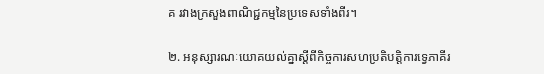គ រវាងក្រសួងពាណិជ្ជកម្មនៃប្រទេសទាំងពីរ។

២. អនុស្សារណៈយោគយល់គ្នាស្ដីពីកិច្ចការសហប្រតិបត្តិការទ្វេភាគីរ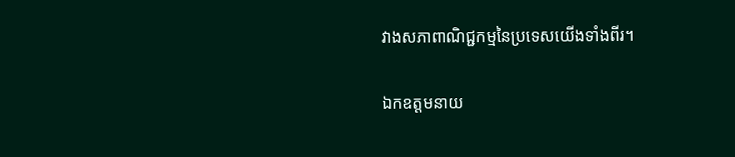វាងសភាពាណិជ្ជកម្មនៃប្រទេសយើងទាំងពីរ។

ឯកឧត្តមនាយ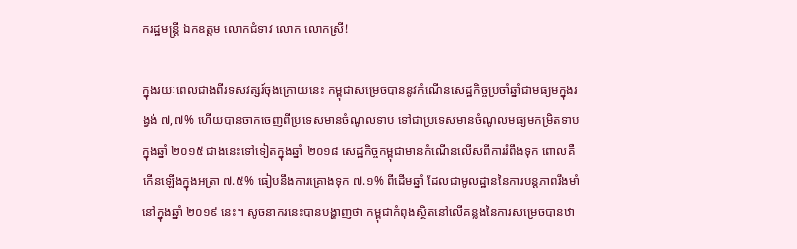ករដ្ឋមន្ត្រី ឯកឧត្តម លោកជំទាវ លោក លោកស្រី!

ក្នុងរយៈពេលជាងពីរទសវត្សរ៍ចុងក្រោយនេះ កម្ពុជាសម្រេចបាននូវកំណើនសេដ្ឋកិច្ចប្រចាំឆ្នាំជាមធ្យមក្នុងរង្វង់ ៧,៧% ហើយបានចាកចេញពីប្រទេសមានចំណូលទាប ទៅជាប្រទេសមានចំណូលមធ្យមកម្រិតទាបក្នុងឆ្នាំ ២០១៥ ជាងនេះទៅទៀតក្នុងឆ្នាំ ២០១៨ សេដ្ឋកិច្ចកម្ពុជាមានកំណើនលើសពីការរំពឹងទុក ពោលគឺកើនឡើងក្នុងអត្រា ៧.៥% ធៀបនឹងការគ្រោងទុក ៧.១% ពីដើមឆ្នាំ ដែលជាមូលដ្ឋាននៃការបន្ដភាពរឹងមាំនៅក្នុងឆ្នាំ ២០១៩ នេះ។ សូចនាករនេះបានបង្ហាញថា កម្ពុជាកំពុងស្ថិតនៅលើគន្លងនៃការសម្រេចបានឋា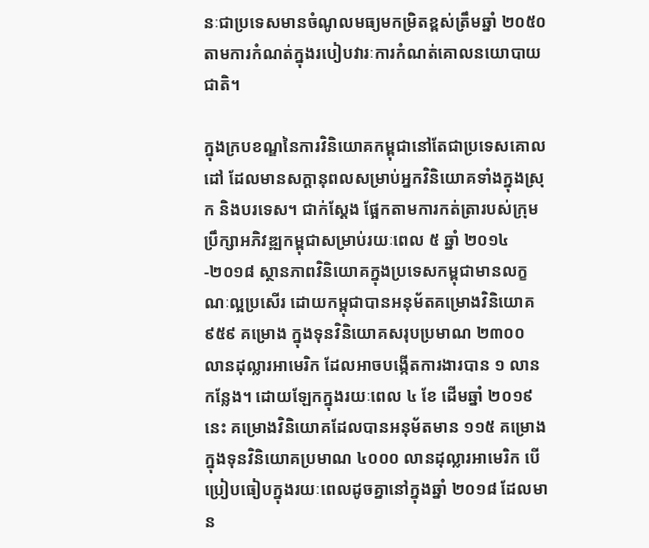នៈជាប្រទេសមានចំណូលមធ្យមកម្រិតខ្ពស់ត្រឹមឆ្នាំ ២០៥០ តាមការកំណត់ក្នុងរបៀបវារៈការកំណត់គោលនយោបាយជាតិ។

ក្នុងក្របខណ្ឌនៃការវិនិយោគកម្ពុជានៅតែជាប្រទេសគោលដៅ ដែលមានសក្ដានុពលសម្រាប់អ្នកវិនិយោគទាំងក្នុងស្រុក និងបរទេស។ ជាក់ស្ដែង ផ្អែកតាមការកត់ត្រារបស់ក្រុមប្រឹក្សាអភិវឌ្ឍកម្ពុជាសម្រាប់រយៈពេល ៥ ឆ្នាំ ២០១៤-២០១៨ ស្ថានភាពវិនិយោគក្នុងប្រទេសកម្ពុជាមានលក្ខណៈល្អប្រសើរ ដោយកម្ពុជាបានអនុម័តគម្រោងវិនិយោគ ៩៥៩ គម្រោង ក្នុងទុនវិនិយោគសរុបប្រមាណ ២៣០០ លានដុល្លារអាមេរិក ដែលអាចបង្កើតការងារបាន ១ លានកន្លែង។ ដោយឡែកក្នុងរយៈពេល ៤ ខែ ដើមឆ្នាំ ២០១៩ នេះ គម្រោងវិនិយោគដែលបានអនុម័តមាន ១១៥ គម្រោង ក្នុងទុនវិនិយោគប្រមាណ ៤០០០ លានដុល្លារអាមេរិក បើប្រៀបធៀបក្នុងរយៈពេលដូចគ្នានៅក្នុងឆ្នាំ ២០១៨ ដែលមាន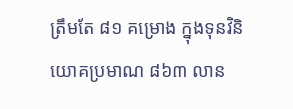ត្រឹមតែ ៨១ គម្រោង ក្នុងទុនវិនិយោគប្រមាណ ៨៦៣ លាន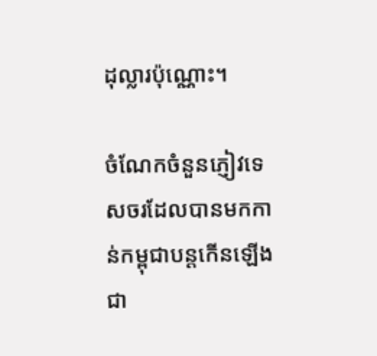ដុល្លារប៉ុណ្ណោះ។

ចំណែកចំនួនភ្ញៀវទេសចរដែលបានមកកាន់កម្ពុជាបន្ដកើនឡើងជា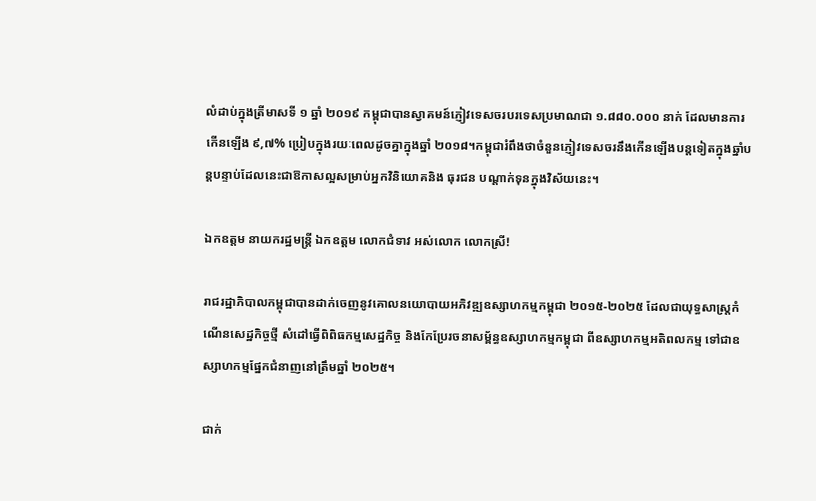លំដាប់ក្នុងត្រីមាសទី ១ ឆ្នាំ ២០១៩ កម្ពុជាបានស្វាគមន៍ភ្ញៀវទេសចរបរទេសប្រមាណជា ១.៨៨០.០០០ នាក់ ដែលមានការកើនឡើង ៩,៧% ប្រៀបក្នុងរយៈពេលដូចគ្នាក្នុងឆ្នាំ ២០១៨។កម្ពុជារំពឹងថាចំនួនភ្ញៀវទេសចរនឹងកើនឡើងបន្ដទៀតក្នុងឆ្នាំបន្ដបន្ទាប់ដែលនេះជាឱកាសល្អសម្រាប់អ្នកវិនិយោគនិង ធុរជន បណ្ដាក់ទុនក្នុងវិស័យនេះ។

ឯកឧត្តម នាយករដ្ឋមន្ដ្រី ឯកឧត្តម លោកជំទាវ អស់លោក លោកស្រី!

រាជរដ្ឋាភិបាលកម្ពុជាបានដាក់ចេញនូវគោលនយោបាយអភិវឌ្ឍឧស្សាហកម្មកម្ពុជា ២០១៥-២០២៥ ដែលជាយុទ្ធសាស្រ្ដកំណើនសេដ្ឋកិច្ចថ្មី សំដៅធ្វើពិពិធកម្មសេដ្ឋកិច្ច និងកែប្រែរចនាសម្ព័ន្ធឧស្សាហកម្មកម្ពុជា ពីឧស្សាហកម្មអតិពលកម្ម ទៅជាឧស្សាហកម្មផ្នែកជំនាញនៅត្រឹមឆ្នាំ ២០២៥។

ជាក់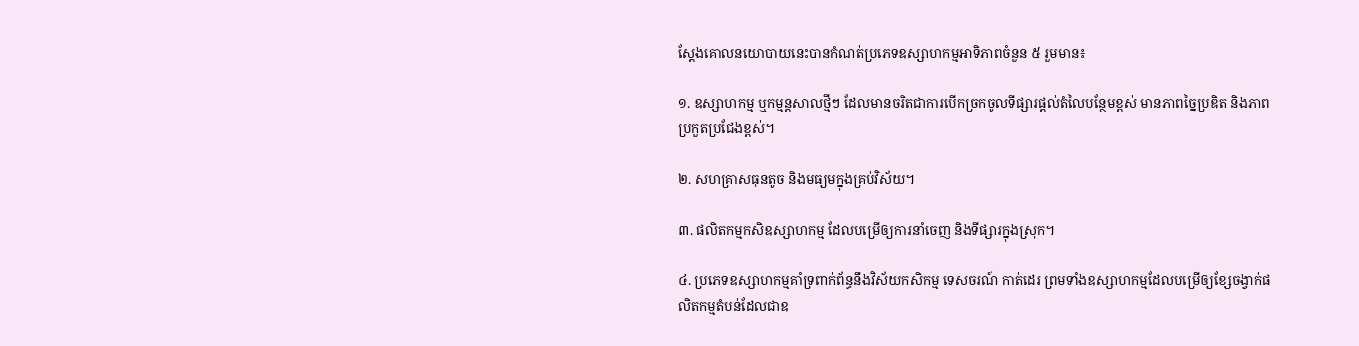ស្ដែងគោលនយោបាយនេះបានកំណត់ប្រភេទឧស្សាហកម្មអាទិភាពចំនួន ៥ រួមមាន៖

១. ឧស្សាហកម្ម ឬកម្មន្ដសាលថ្មីៗ ដែលមានចរិតជាការបើកច្រកចូលទីផ្សារផ្ដល់តំលៃបន្ថែមខ្ពស់ មានភាពច្នៃប្រឌិត និងភាពប្រកួតប្រជែងខ្ពស់។

២. សហគ្រាសធុនតូច និងមធ្យមក្នុងគ្រប់វិស័យ។

៣. ផលិតកម្មកសិឧស្សាហកម្ម ដែលបម្រើឲ្យការនាំចេញ និងទីផ្សារក្នុងស្រុក។

៤. ប្រភេទឧស្សាហកម្មគាំទ្រពាក់ព័ន្ធនឹងវិស័យកសិកម្ម ទេសចរណ៍ កាត់ដេរ ព្រមទាំងឧស្សាហកម្មដែលបម្រើឲ្យខ្សែចង្វាក់ផលិតកម្មតំបន់ដែលជាឧ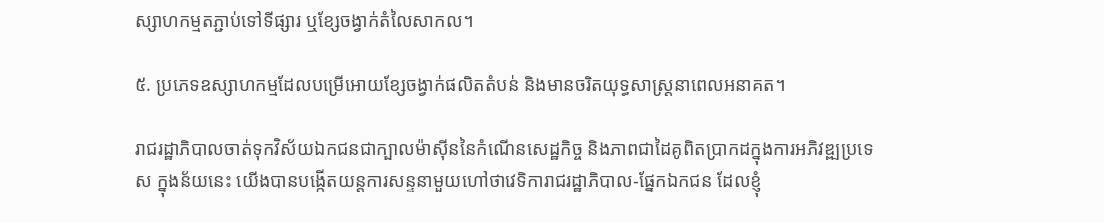ស្សាហកម្មតភ្ជាប់ទៅទីផ្សារ ឬខ្សែចង្វាក់តំលៃសាកល។

៥. ប្រភេទឧស្សាហកម្មដែលបម្រើអោយខែ្សចង្វាក់ផលិតតំបន់ និងមានចរិតយុទ្ធសាស្ដ្រនាពេលអនាគត។

រាជរដ្ឋាភិបាលចាត់ទុកវិស័យឯកជនជាក្បាលម៉ាស៊ីននៃកំណើនសេដ្ឋកិច្ច និងភាពជាដៃគូពិតប្រាកដក្នុងការអភិវឌ្ឍប្រទេស ក្នុងន័យនេះ យើងបានបង្កើតយន្ដការសន្ទនាមួយហៅថាវេទិការាជរដ្ឋាភិបាល-ផ្នែកឯកជន ដែលខ្ញុំ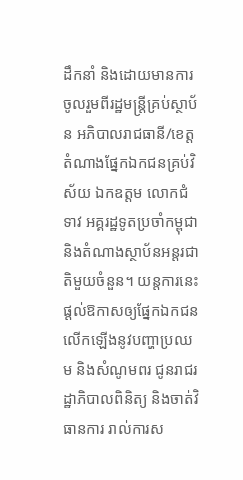ដឹកនាំ និងដោយមានការចូលរួមពីរដ្ឋមន្ដ្រីគ្រប់ស្ថាប័ន អភិបាលរាជធានី/ខេត្ដ តំណាងផ្នែកឯកជនគ្រប់វិស័យ ឯកឧត្តម លោកជំទាវ អគ្គរដ្ឋទូតប្រចាំកម្ពុជា និងតំណាងស្ថាប័នអន្ដរជាតិមួយចំនួន។ យន្តការនេះផ្ដល់ឱកាសឲ្យផ្នែកឯកជនលើកឡើងនូវបញ្ហាប្រឈម និងសំណូមពរ ជូនរាជរដ្ឋាភិបាលពិនិត្យ និងចាត់វិធានការ រាល់ការស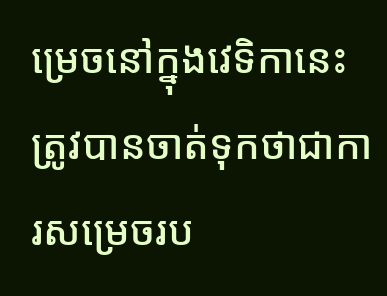ម្រេចនៅក្នុងវេទិកានេះត្រូវបានចាត់ទុកថាជាការសម្រេចរប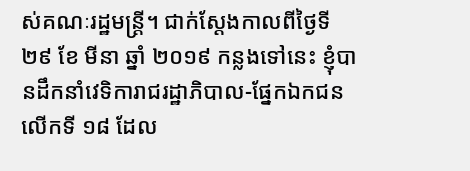ស់គណៈរដ្ឋមន្រ្ដី។ ជាក់ស្ដែងកាលពីថ្ងៃទី ២៩ ខែ មីនា ឆ្នាំ ២០១៩ កន្លងទៅនេះ ខ្ញុំបានដឹកនាំវេទិការាជរដ្ឋាភិបាល-ផ្នែកឯកជនលើកទី ១៨ ដែល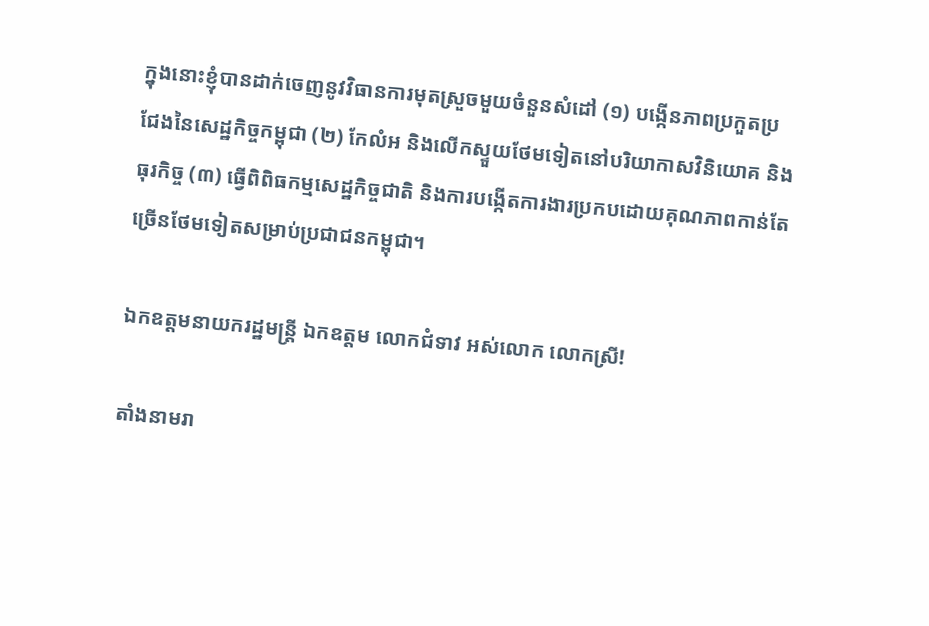ក្នុងនោះខ្ញុំបានដាក់ចេញនូវវិធានការមុតស្រួចមួយចំនួនសំដៅ (១) បង្កើនភាពប្រកួតប្រជែងនៃសេដ្ឋកិច្ចកម្ពុជា (២) កែលំអ និងលើកស្ទួយថែមទៀតនៅបរិយាកាសវិនិយោគ និងធុរកិច្ច (៣) ធ្វើពិពិធកម្មសេដ្ឋកិច្ចជាតិ និងការបង្កើតការងារប្រកបដោយគុណភាពកាន់តែច្រើនថែមទៀតសម្រាប់ប្រជាជនកម្ពុជា។

ឯកឧត្តមនាយករដ្ឋមន្ដ្រី ឯកឧត្តម លោកជំទាវ អស់លោក លោកស្រី!

តាំងនាមរា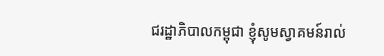ជរដ្ឋាភិបាលកម្ពុជា ខ្ញុំសូមស្វាគមន៍រាល់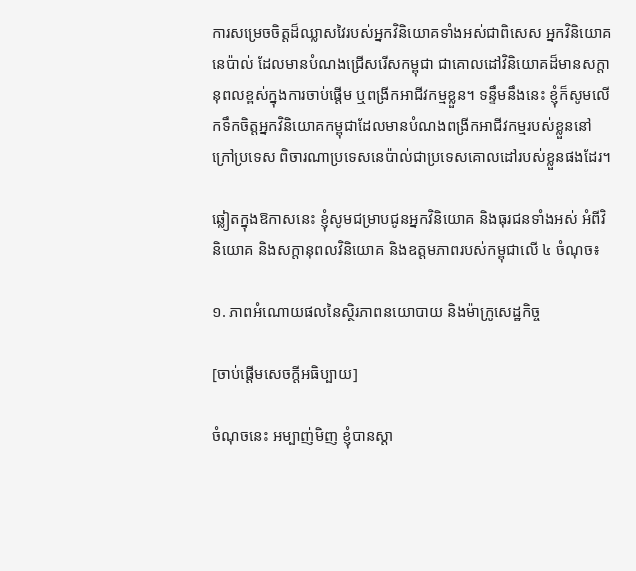ការសម្រេចចិត្តដ៏ឈ្លាសវៃរបស់អ្នកវិនិយោគទាំងអស់ជាពិសេស អ្នកវិនិយោគនេប៉ាល់ ដែលមានបំណងជ្រើសរើសកម្ពុជា ជាគោលដៅវិនិយោគដ៏មានសក្ដានុពលខ្ពស់ក្នុងការចាប់ផ្ដើម ឬពង្រីកអាជីវកម្មខ្លួន។ ទន្ទឹមនឹងនេះ ខ្ញុំក៏សូមលើកទឹកចិត្តអ្នកវិនិយោគកម្ពុជាដែលមានបំណងពង្រីកអាជីវកម្មរបស់ខ្លួននៅក្រៅប្រទេស ពិចារណាប្រទេសនេប៉ាល់ជាប្រទេសគោលដៅរបស់ខ្លួនផងដែរ។

ឆ្លៀតក្នុងឱកាសនេះ ខ្ញុំសូមជម្រាបជូនអ្នកវិនិយោគ និងធុរជនទាំងអស់ អំពីវិនិយោគ និងសក្ដានុពលវិនិយោគ និងឧត្តមភាពរបស់កម្ពុជាលើ ៤ ចំណុច៖

១. ភាពអំណោយផលនៃស្ថិរភាពនយោបាយ និងម៉ាក្រូសេដ្ឋកិច្ច

[ចាប់ផ្ដើមសេចក្ដីអធិប្បាយ]

ចំណុចនេះ អម្បាញ់មិញ ខ្ញុំបានស្ដា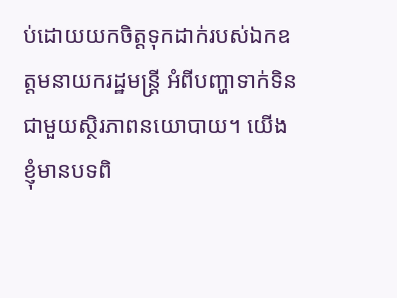ប់ដោយយកចិត្តទុកដាក់របស់ឯកឧត្តមនាយករដ្ឋមន្ដ្រី អំពីបញ្ហាទាក់ទិនជាមួយស្ថិរភាពនយោបាយ។ យើងខ្ញុំមានបទពិ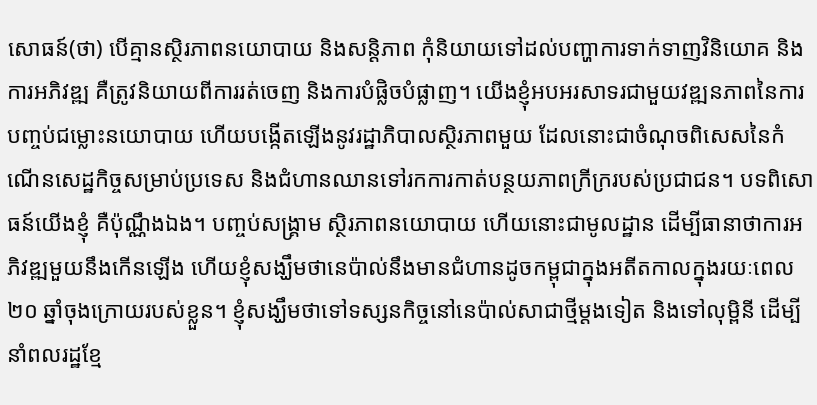សោធន៍(ថា) បើគ្មានស្ថិរភាពនយោបាយ និងសន្ដិភាព កុំនិយាយទៅដល់បញ្ហាការទាក់ទាញវិនិយោគ និងការអភិវឌ្ឍ គឺត្រូវនិយាយពីការរត់ចេញ និងការបំផ្លិចបំផ្លាញ។ យើងខ្ញុំអបអរសាទរជាមួយវឌ្ឍនភាពនៃការបញ្ចប់ជម្លោះនយោបាយ ហើយបង្កើតឡើងនូវរដ្ឋាភិបាលស្ថិរភាពមួយ ដែលនោះជាចំណុចពិសេសនៃកំណើនសេដ្ឋកិច្ចសម្រាប់ប្រទេស និងជំហានឈានទៅរកការកាត់បន្ថយភាពក្រីក្ររបស់ប្រជាជន។ បទពិសោធន៍យើងខ្ញុំ គឺប៉ុណ្ណឹងឯង។ បញ្ចប់សង្គ្រាម ស្ថិរភាពនយោបាយ ហើយនោះជាមូលដ្ឋាន ដើម្បីធានាថាការអភិវឌ្ឍមួយនឹងកើនឡើង ហើយខ្ញុំសង្ឃឹមថានេប៉ាល់នឹងមានជំហានដូចកម្ពុជាក្នុងអតីតកាលក្នុងរយៈពេល ២០ ឆ្នាំចុងក្រោយរបស់ខ្លួន។ ខ្ញុំសង្ឃឹមថាទៅទស្សនកិច្ចនៅនេប៉ាល់សាជាថ្មីម្ដងទៀត និងទៅលុម្ពិនី ដើម្បីនាំពលរដ្ឋខ្មែ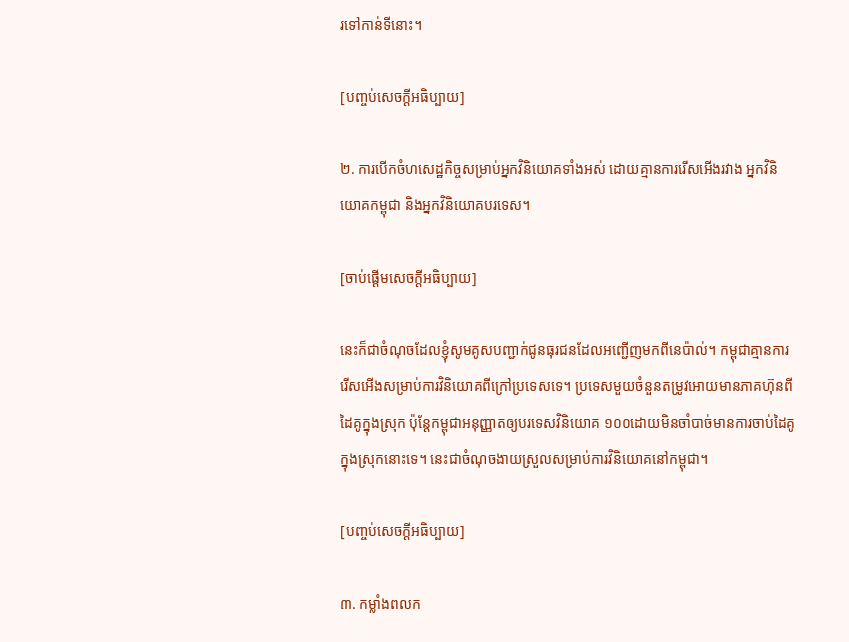រទៅកាន់ទីនោះ។

[បញ្ចប់សេចក្ដីអធិប្បាយ]

២. ការបើកចំហសេដ្ឋកិច្ចសម្រាប់អ្នកវិនិយោគទាំងអស់ ដោយគ្មានការរើសអើងរវាង អ្នកវិនិយោគកម្ពុជា និងអ្នកវិនិយោគបរទេស។

[ចាប់ផ្ដើមសេចក្ដីអធិប្បាយ]

នេះក៏ជាចំណុចដែលខ្ញុំសូមគូសបញ្ជាក់ជូនធុរជនដែលអញ្ជើញមកពីនេប៉ាល់។ កម្ពុជាគ្មានការរើសអើងសម្រាប់ការវិនិយោគពីក្រៅប្រទេសទេ។ ប្រទេសមួយចំនួនតម្រូវអោយមានភាគហ៊ុនពីដៃគូក្នុងស្រុក ប៉ុន្ដែកម្ពុជាអនុញ្ញាតឲ្យបរទេសវិនិយោគ ១០០ដោយមិនចាំបាច់មានការចាប់ដៃគូក្នុងស្រុកនោះទេ។ នេះជាចំណុចងាយស្រួលសម្រាប់ការវិនិយោគនៅកម្ពុជា។

[បញ្ចប់សេចក្ដីអធិប្បាយ]

៣. កម្លាំងពលក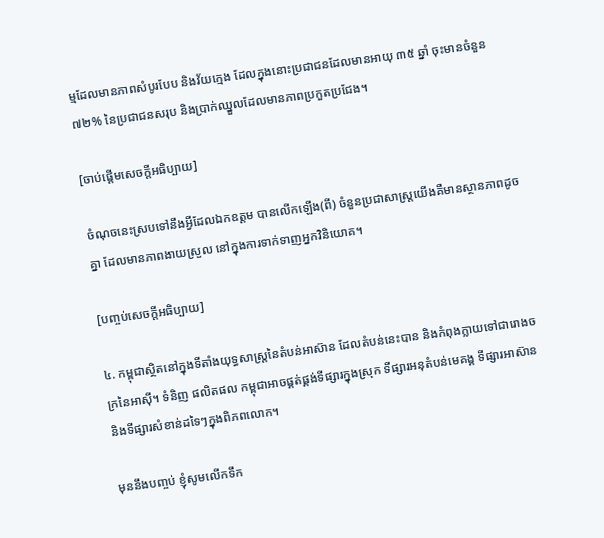ម្មដែលមានភាពសំបូរបែប និងវ័យក្មេង ដែលក្នុងនោះប្រជាជនដែលមានអាយុ ៣៥ ឆ្នាំ ចុះមានចំនួន ៧២% នៃប្រជាជនសរុប និងប្រាក់ឈ្នួលដែលមានភាពប្រកួតប្រជែង។

[ចាប់ផ្ដើមសេចក្ដីអធិប្បាយ]

ចំណុចនេះស្របទៅនឹងអ្វីដែលឯកឧត្តម បានលើកឡើង(ពី) ចំនួនប្រជាសាស្ដ្រយើងគឺមានស្ថានភាពដូចគ្នា ដែលមានភាពងាយស្រួល នៅក្នុងការទាក់ទាញអ្នកវិនិយោគ។

[បញ្ចប់សេចក្ដីអធិប្បាយ]

៤. កម្ពុជាស្ថិតនៅក្នុងទីតាំងយុទ្ធសាស្ដ្រនៃតំបន់អាស៊ាន ដែលតំបន់នេះបាន និងកំពុងក្លាយទៅជារោងចក្រនៃអាស៊ី។ ទំនិញ ផលិតផល កម្ពុជាអាចផ្គត់ផ្គង់ទីផ្សារក្នុងស្រុក ទីផ្សារអនុតំបន់មេគង្គ ទីផ្សារអាស៊ាន និងទីផ្សារសំខាន់ដទៃៗក្នុងពិភពលោក។

មុននឹងបញ្ចប់ ខ្ញុំសូមលើកទឹក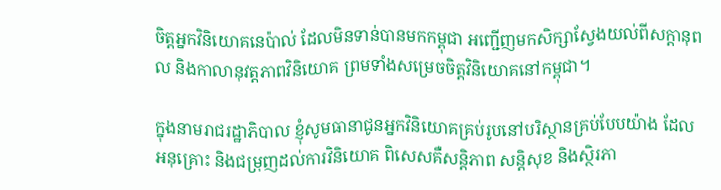ចិត្តអ្នកវិនិយោគនេប៉ាល់ ដែលមិនទាន់បានមកកម្ពុជា អញ្ជើញមកសិក្សាស្វែងយល់ពីសក្ដានុពល និងកាលានុវត្ដភាពវិនិយោគ ព្រមទាំងសម្រេចចិត្តវិនិយោគនៅកម្ពុជា។

ក្នុងនាមរាជរដ្ឋាភិបាល ខ្ញុំសូមធានាជូនអ្នកវិនិយោគគ្រប់រូបនៅបរិស្ថានគ្រប់បែបយ៉ាង ដែលអនុគ្រោះ និងជម្រុញដល់ការវិនិយោគ ពិសេសគឺសន្ដិភាព សន្ដិសុខ និងស្ថិរភា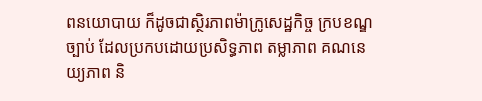ពនយោបាយ ក៏ដូចជាស្ថិរភាពម៉ាក្រូសេដ្ឋកិច្ច ក្របខណ្ឌច្បាប់ ដែលប្រកបដោយប្រសិទ្ធភាព តម្លាភាព គណនេយ្យភាព និ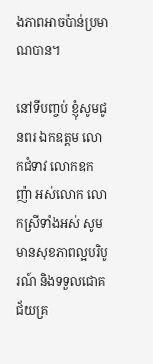ងភាពអាចប៉ាន់ប្រមាណបាន។

នៅទីបញ្ចប់ ខ្ញុំសូមជូនពរ ឯកឧត្តម លោកជំទាវ លោកឧកញ៉ា អស់លោក លោកស្រីទាំងអស់ សូមមានសុខភាពល្អបរិបូរណ៍ និងទទួលជោគជ័យគ្រ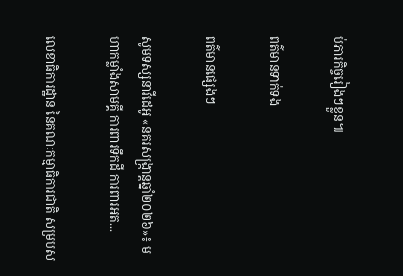ប់ភារកិច្ចរៀងៗខ្លួន៕

ពត៌មានទាក់ទង

ពត៌មានផ្សេងៗ

សូមទស្សនាវីដេអូ «នគរសង្ក្រាន្តឆ្នាំ២០២៦»៖ មហាកម្លាំងសាមគ្គី ការពារទឹកដី ការពារអត...

លេខាធិការដ្ឋាន នៃគណៈកម្មាធិការជាតិ សម្របស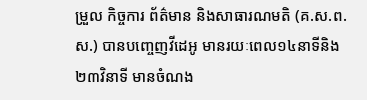ម្រួល កិច្ចការ ព័ត៌មាន និងសាធារណមតិ (គ.ស.ព.ស.) បានបញ្ចេញវីដេអូ មានរយៈពេល១៤នាទីនិង២៣វិនាទី មានចំណង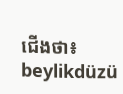ជើងថា៖
beylikdüzü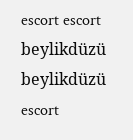escort escort beylikdüzü beylikdüzü escort